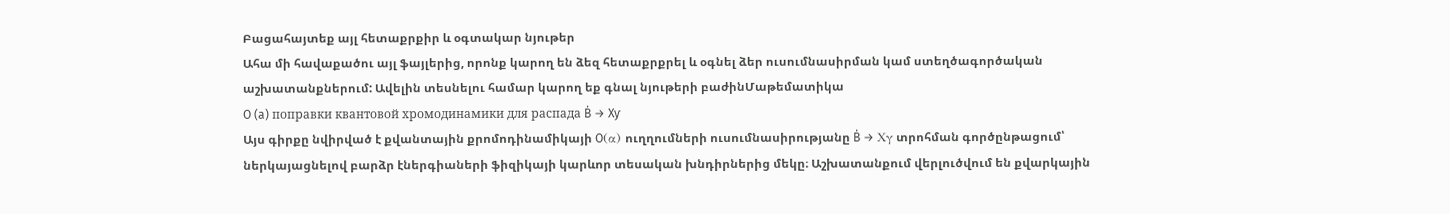Բացահայտեք այլ հետաքրքիր և օգտակար նյութեր
Ահա մի հավաքածու այլ ֆայլերից, որոնք կարող են ձեզ հետաքրքրել և օգնել ձեր ուսումնասիրման կամ ստեղծագործական աշխատանքներում: Ավելին տեսնելու համար կարող եք գնալ նյութերի բաժինՄաթեմատիկա
O (a) поправки квантовой хромодинамики для распада Ḃ → Xƴ
Այս գիրքը նվիրված է քվանտային քրոմոդինամիկայի O(α) ուղղումների ուսումնասիրությանը Ḃ → Xγ տրոհման գործընթացում՝ ներկայացնելով բարձր էներգիաների ֆիզիկայի կարևոր տեսական խնդիրներից մեկը։ Աշխատանքում վերլուծվում են քվարկային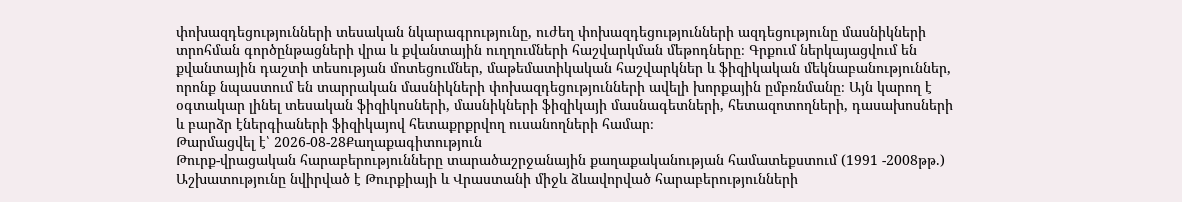փոխազդեցությունների տեսական նկարագրությունը, ուժեղ փոխազդեցությունների ազդեցությունը մասնիկների տրոհման գործընթացների վրա և քվանտային ուղղումների հաշվարկման մեթոդները։ Գրքում ներկայացվում են քվանտային դաշտի տեսության մոտեցումներ, մաթեմատիկական հաշվարկներ և ֆիզիկական մեկնաբանություններ, որոնք նպաստում են տարրական մասնիկների փոխազդեցությունների ավելի խորքային ըմբռնմանը։ Այն կարող է օգտակար լինել տեսական ֆիզիկոսների, մասնիկների ֆիզիկայի մասնագետների, հետազոտողների, դասախոսների և բարձր էներգիաների ֆիզիկայով հետաքրքրվող ուսանողների համար։
Թարմացվել է՝ 2026-08-28Քաղաքագիտություն
Թուրք-վրացական հարաբերությունները տարածաշրջանային քաղաքականության համատեքստում (1991 -2008թթ.)
Աշխատությունը նվիրված է Թուրքիայի և Վրաստանի միջև ձևավորված հարաբերությունների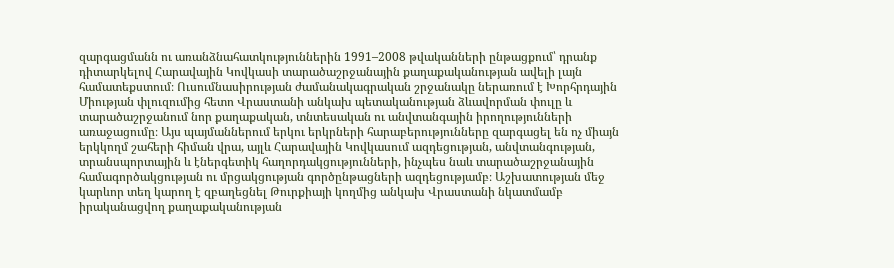զարգացմանն ու առանձնահատկություններին 1991–2008 թվականների ընթացքում՝ դրանք դիտարկելով Հարավային Կովկասի տարածաշրջանային քաղաքականության ավելի լայն համատեքստում։ Ուսումնասիրության ժամանակագրական շրջանակը ներառում է Խորհրդային Միության փլուզումից հետո Վրաստանի անկախ պետականության ձևավորման փուլը և տարածաշրջանում նոր քաղաքական, տնտեսական ու անվտանգային իրողությունների առաջացումը։ Այս պայմաններում երկու երկրների հարաբերությունները զարգացել են ոչ միայն երկկողմ շահերի հիման վրա, այլև Հարավային Կովկասում ազդեցության, անվտանգության, տրանսպորտային և էներգետիկ հաղորդակցությունների, ինչպես նաև տարածաշրջանային համագործակցության ու մրցակցության գործընթացների ազդեցությամբ։ Աշխատության մեջ կարևոր տեղ կարող է զբաղեցնել Թուրքիայի կողմից անկախ Վրաստանի նկատմամբ իրականացվող քաղաքականության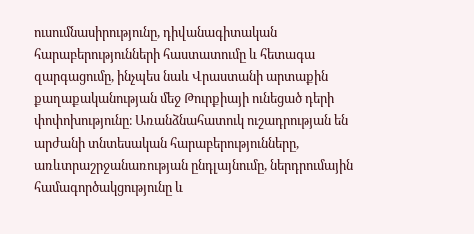ուսումնասիրությունը, դիվանագիտական հարաբերությունների հաստատումը և հետագա զարգացումը, ինչպես նաև Վրաստանի արտաքին քաղաքականության մեջ Թուրքիայի ունեցած դերի փոփոխությունը։ Առանձնահատուկ ուշադրության են արժանի տնտեսական հարաբերությունները, առևտրաշրջանառության ընդլայնումը, ներդրումային համագործակցությունը և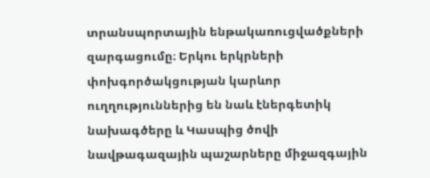տրանսպորտային ենթակառուցվածքների զարգացումը։ Երկու երկրների փոխգործակցության կարևոր ուղղություններից են նաև էներգետիկ նախագծերը և Կասպից ծովի նավթագազային պաշարները միջազգային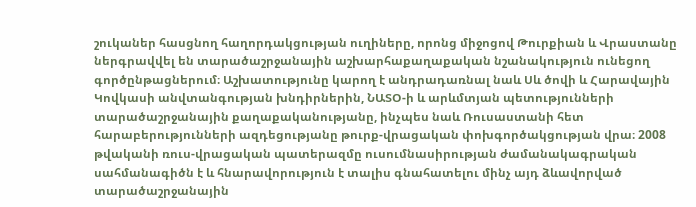շուկաներ հասցնող հաղորդակցության ուղիները, որոնց միջոցով Թուրքիան և Վրաստանը ներգրավվել են տարածաշրջանային աշխարհաքաղաքական նշանակություն ունեցող գործընթացներում։ Աշխատությունը կարող է անդրադառնալ նաև Սև ծովի և Հարավային Կովկասի անվտանգության խնդիրներին, ՆԱՏՕ-ի և արևմտյան պետությունների տարածաշրջանային քաղաքականությանը, ինչպես նաև Ռուսաստանի հետ հարաբերությունների ազդեցությանը թուրք-վրացական փոխգործակցության վրա։ 2008 թվականի ռուս-վրացական պատերազմը ուսումնասիրության ժամանակագրական սահմանագիծն է և հնարավորություն է տալիս գնահատելու մինչ այդ ձևավորված տարածաշրջանային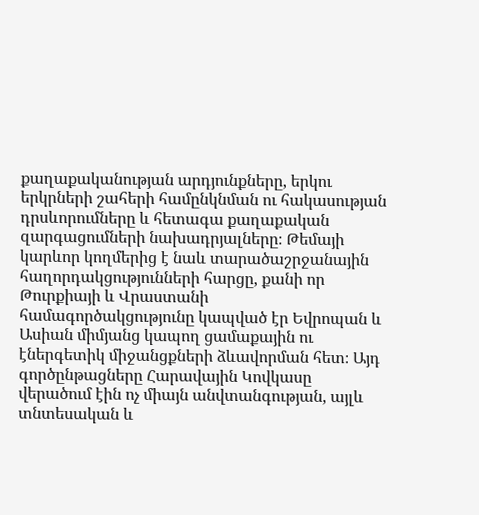քաղաքականության արդյունքները, երկու երկրների շահերի համընկնման ու հակասության դրսևորումները և հետագա քաղաքական զարգացումների նախադրյալները։ Թեմայի կարևոր կողմերից է նաև տարածաշրջանային հաղորդակցությունների հարցը, քանի որ Թուրքիայի և Վրաստանի համագործակցությունը կապված էր Եվրոպան և Ասիան միմյանց կապող ցամաքային ու էներգետիկ միջանցքների ձևավորման հետ։ Այդ գործընթացները Հարավային Կովկասը վերածում էին ոչ միայն անվտանգության, այլև տնտեսական և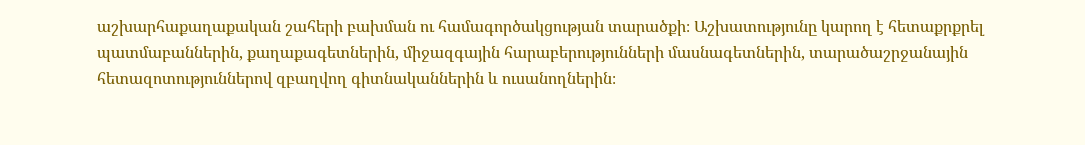աշխարհաքաղաքական շահերի բախման ու համագործակցության տարածքի։ Աշխատությունը կարող է հետաքրքրել պատմաբաններին, քաղաքագետներին, միջազգային հարաբերությունների մասնագետներին, տարածաշրջանային հետազոտություններով զբաղվող գիտնականներին և ուսանողներին։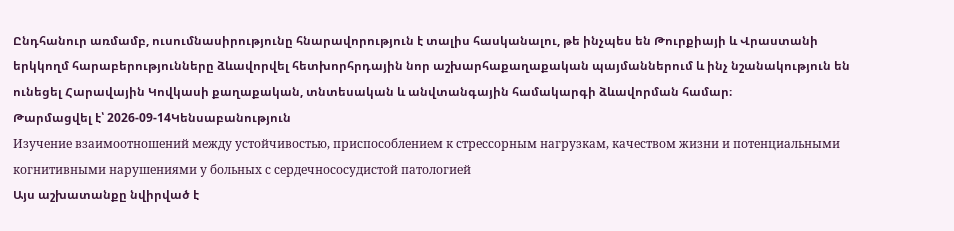Ընդհանուր առմամբ, ուսումնասիրությունը հնարավորություն է տալիս հասկանալու, թե ինչպես են Թուրքիայի և Վրաստանի երկկողմ հարաբերությունները ձևավորվել հետխորհրդային նոր աշխարհաքաղաքական պայմաններում և ինչ նշանակություն են ունեցել Հարավային Կովկասի քաղաքական, տնտեսական և անվտանգային համակարգի ձևավորման համար։
Թարմացվել է՝ 2026-09-14Կենսաբանություն
Изучение взаимоотношений между устойчивостью, приспособлением к стрессорным нагрузкам, качеством жизни и потенциальными когнитивными нарушениями у больных с сердечнососудистой патологией
Այս աշխատանքը նվիրված է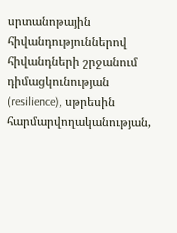սրտանոթային հիվանդություններով հիվանդների շրջանում դիմացկունության (resilience), սթրեսին հարմարվողականության,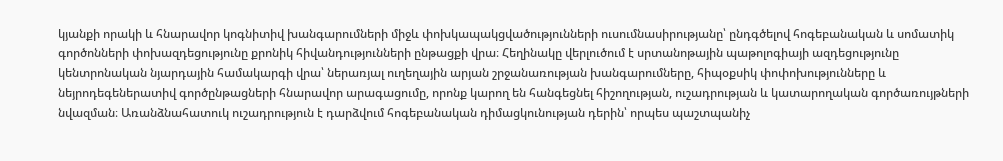կյանքի որակի և հնարավոր կոգնիտիվ խանգարումների միջև փոխկապակցվածությունների ուսումնասիրությանը՝ ընդգծելով հոգեբանական և սոմատիկ գործոնների փոխազդեցությունը քրոնիկ հիվանդությունների ընթացքի վրա։ Հեղինակը վերլուծում է սրտանոթային պաթոլոգիայի ազդեցությունը կենտրոնական նյարդային համակարգի վրա՝ ներառյալ ուղեղային արյան շրջանառության խանգարումները, հիպօքսիկ փոփոխությունները և նեյրոդեգեներատիվ գործընթացների հնարավոր արագացումը, որոնք կարող են հանգեցնել հիշողության, ուշադրության և կատարողական գործառույթների նվազման։ Առանձնահատուկ ուշադրություն է դարձվում հոգեբանական դիմացկունության դերին՝ որպես պաշտպանիչ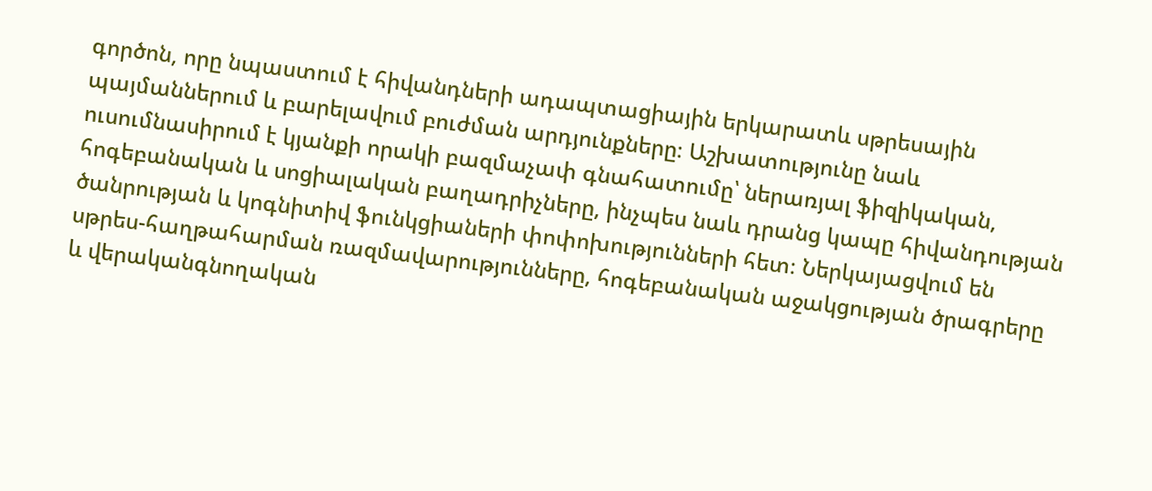գործոն, որը նպաստում է հիվանդների ադապտացիային երկարատև սթրեսային պայմաններում և բարելավում բուժման արդյունքները։ Աշխատությունը նաև ուսումնասիրում է կյանքի որակի բազմաչափ գնահատումը՝ ներառյալ ֆիզիկական, հոգեբանական և սոցիալական բաղադրիչները, ինչպես նաև դրանց կապը հիվանդության ծանրության և կոգնիտիվ ֆունկցիաների փոփոխությունների հետ։ Ներկայացվում են սթրես-հաղթահարման ռազմավարությունները, հոգեբանական աջակցության ծրագրերը և վերականգնողական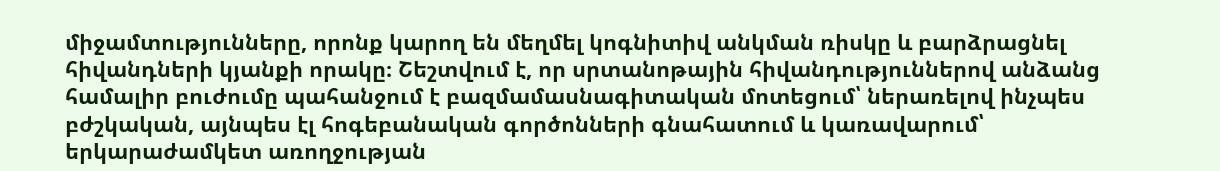միջամտությունները, որոնք կարող են մեղմել կոգնիտիվ անկման ռիսկը և բարձրացնել հիվանդների կյանքի որակը։ Շեշտվում է, որ սրտանոթային հիվանդություններով անձանց համալիր բուժումը պահանջում է բազմամասնագիտական մոտեցում՝ ներառելով ինչպես բժշկական, այնպես էլ հոգեբանական գործոնների գնահատում և կառավարում՝ երկարաժամկետ առողջության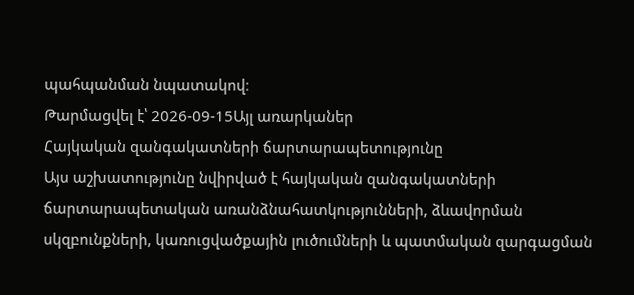պահպանման նպատակով։
Թարմացվել է՝ 2026-09-15Այլ առարկաներ
Հայկական զանգակատների ճարտարապետությունը
Այս աշխատությունը նվիրված է հայկական զանգակատների ճարտարապետական առանձնահատկությունների, ձևավորման սկզբունքների, կառուցվածքային լուծումների և պատմական զարգացման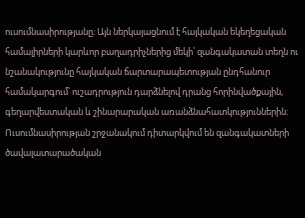ուսումնասիրությանը։ Այն ներկայացնում է հայկական եկեղեցական համալիրների կարևոր բաղադրիչներից մեկի՝ զանգակատան տեղն ու նշանակությունը հայկական ճարտարապետության ընդհանուր համակարգում՝ ուշադրություն դարձնելով դրանց հորինվածքային, գեղարվեստական և շինարարական առանձնահատկություններին։ Ուսումնասիրության շրջանակում դիտարկվում են զանգակատների ծավալատարածական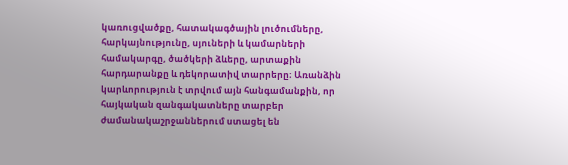կառուցվածքը, հատակագծային լուծումները, հարկայնությունը, սյուների և կամարների համակարգը, ծածկերի ձևերը, արտաքին հարդարանքը և դեկորատիվ տարրերը։ Առանձին կարևորություն է տրվում այն հանգամանքին, որ հայկական զանգակատները տարբեր ժամանակաշրջաններում ստացել են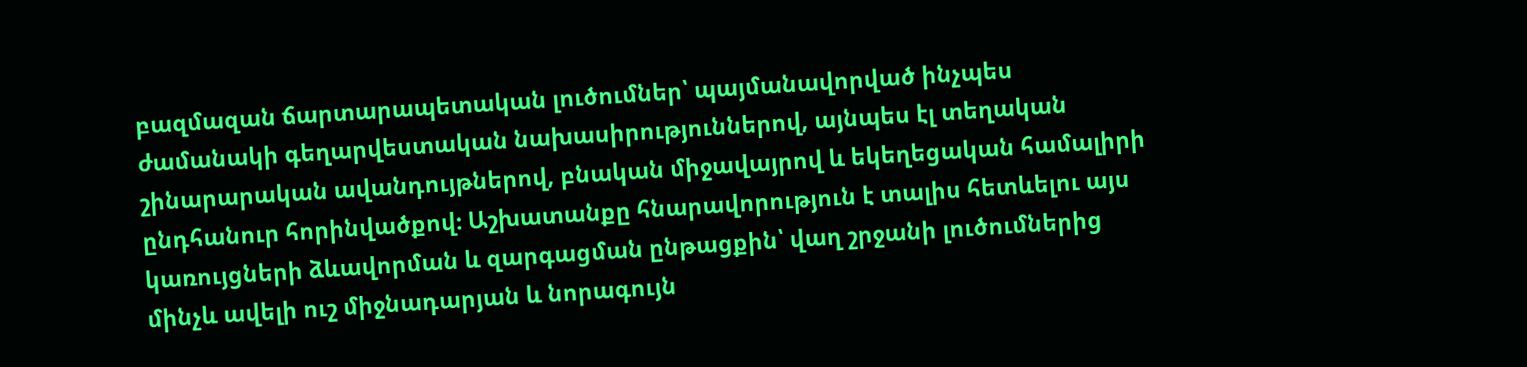բազմազան ճարտարապետական լուծումներ՝ պայմանավորված ինչպես ժամանակի գեղարվեստական նախասիրություններով, այնպես էլ տեղական շինարարական ավանդույթներով, բնական միջավայրով և եկեղեցական համալիրի ընդհանուր հորինվածքով։ Աշխատանքը հնարավորություն է տալիս հետևելու այս կառույցների ձևավորման և զարգացման ընթացքին՝ վաղ շրջանի լուծումներից մինչև ավելի ուշ միջնադարյան և նորագույն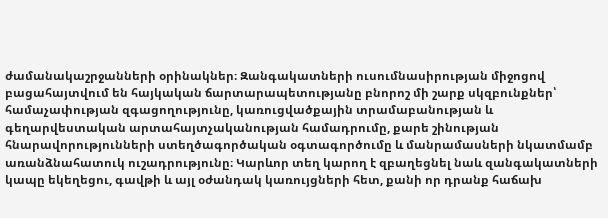ժամանակաշրջանների օրինակներ։ Զանգակատների ուսումնասիրության միջոցով բացահայտվում են հայկական ճարտարապետությանը բնորոշ մի շարք սկզբունքներ՝ համաչափության զգացողությունը, կառուցվածքային տրամաբանության և գեղարվեստական արտահայտչականության համադրումը, քարե շինության հնարավորությունների ստեղծագործական օգտագործումը և մանրամասների նկատմամբ առանձնահատուկ ուշադրությունը։ Կարևոր տեղ կարող է զբաղեցնել նաև զանգակատների կապը եկեղեցու, գավթի և այլ օժանդակ կառույցների հետ, քանի որ դրանք հաճախ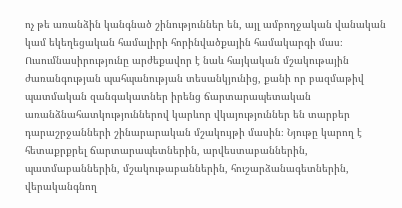ոչ թե առանձին կանգնած շինություններ են, այլ ամբողջական վանական կամ եկեղեցական համալիրի հորինվածքային համակարգի մաս։ Ուսումնասիրությունը արժեքավոր է նաև հայկական մշակութային ժառանգության պահպանության տեսանկյունից, քանի որ բազմաթիվ պատմական զանգակատներ իրենց ճարտարապետական առանձնահատկություններով կարևոր վկայություններ են տարբեր դարաշրջանների շինարարական մշակույթի մասին։ Նյութը կարող է հետաքրքրել ճարտարապետներին, արվեստաբաններին, պատմաբաններին, մշակութաբաններին, հուշարձանագետներին, վերականգնող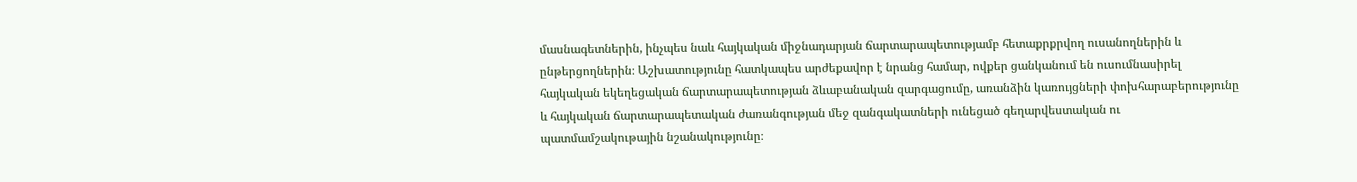մասնագետներին, ինչպես նաև հայկական միջնադարյան ճարտարապետությամբ հետաքրքրվող ուսանողներին և ընթերցողներին։ Աշխատությունը հատկապես արժեքավոր է նրանց համար, ովքեր ցանկանում են ուսումնասիրել հայկական եկեղեցական ճարտարապետության ձևաբանական զարգացումը, առանձին կառույցների փոխհարաբերությունը և հայկական ճարտարապետական ժառանգության մեջ զանգակատների ունեցած գեղարվեստական ու պատմամշակութային նշանակությունը։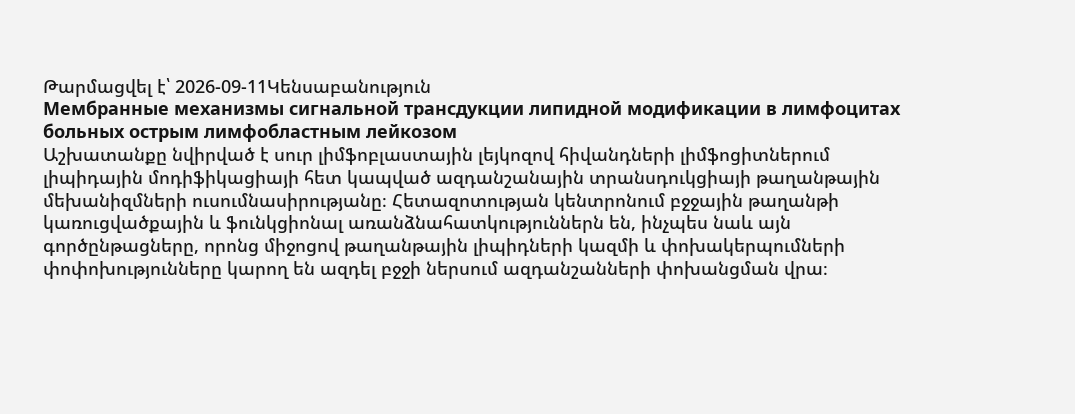Թարմացվել է՝ 2026-09-11Կենսաբանություն
Мембранные механизмы сигнальной трансдукции липидной модификации в лимфоцитах больных острым лимфобластным лейкозом
Աշխատանքը նվիրված է սուր լիմֆոբլաստային լեյկոզով հիվանդների լիմֆոցիտներում լիպիդային մոդիֆիկացիայի հետ կապված ազդանշանային տրանսդուկցիայի թաղանթային մեխանիզմների ուսումնասիրությանը։ Հետազոտության կենտրոնում բջջային թաղանթի կառուցվածքային և ֆունկցիոնալ առանձնահատկություններն են, ինչպես նաև այն գործընթացները, որոնց միջոցով թաղանթային լիպիդների կազմի և փոխակերպումների փոփոխությունները կարող են ազդել բջջի ներսում ազդանշանների փոխանցման վրա։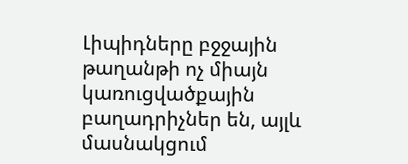Լիպիդները բջջային թաղանթի ոչ միայն կառուցվածքային բաղադրիչներ են, այլև մասնակցում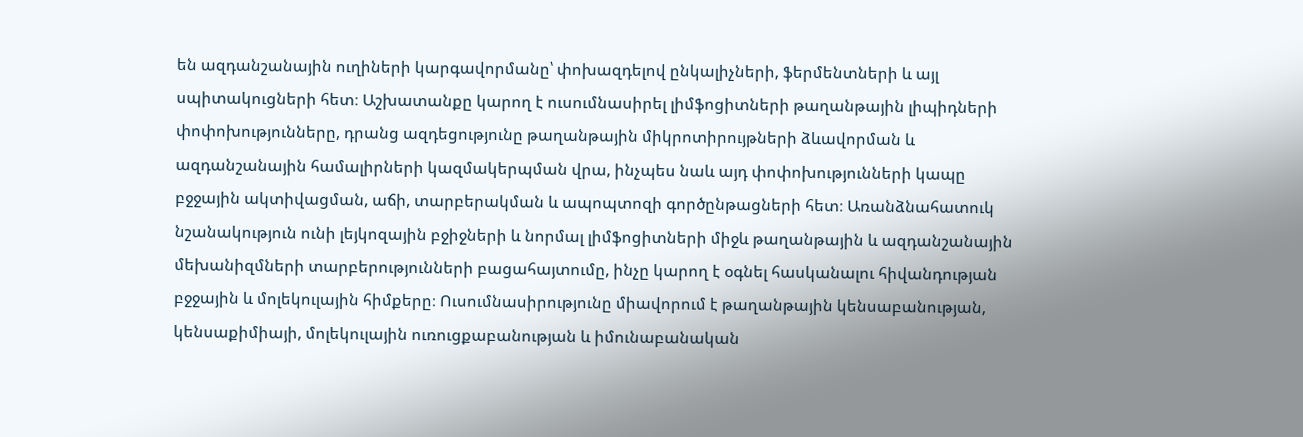են ազդանշանային ուղիների կարգավորմանը՝ փոխազդելով ընկալիչների, ֆերմենտների և այլ սպիտակուցների հետ։ Աշխատանքը կարող է ուսումնասիրել լիմֆոցիտների թաղանթային լիպիդների փոփոխությունները, դրանց ազդեցությունը թաղանթային միկրոտիրույթների ձևավորման և ազդանշանային համալիրների կազմակերպման վրա, ինչպես նաև այդ փոփոխությունների կապը բջջային ակտիվացման, աճի, տարբերակման և ապոպտոզի գործընթացների հետ։ Առանձնահատուկ նշանակություն ունի լեյկոզային բջիջների և նորմալ լիմֆոցիտների միջև թաղանթային և ազդանշանային մեխանիզմների տարբերությունների բացահայտումը, ինչը կարող է օգնել հասկանալու հիվանդության բջջային և մոլեկուլային հիմքերը։ Ուսումնասիրությունը միավորում է թաղանթային կենսաբանության, կենսաքիմիայի, մոլեկուլային ուռուցքաբանության և իմունաբանական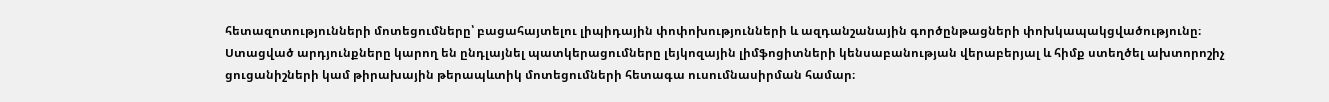հետազոտությունների մոտեցումները՝ բացահայտելու լիպիդային փոփոխությունների և ազդանշանային գործընթացների փոխկապակցվածությունը։ Ստացված արդյունքները կարող են ընդլայնել պատկերացումները լեյկոզային լիմֆոցիտների կենսաբանության վերաբերյալ և հիմք ստեղծել ախտորոշիչ ցուցանիշների կամ թիրախային թերապևտիկ մոտեցումների հետագա ուսումնասիրման համար։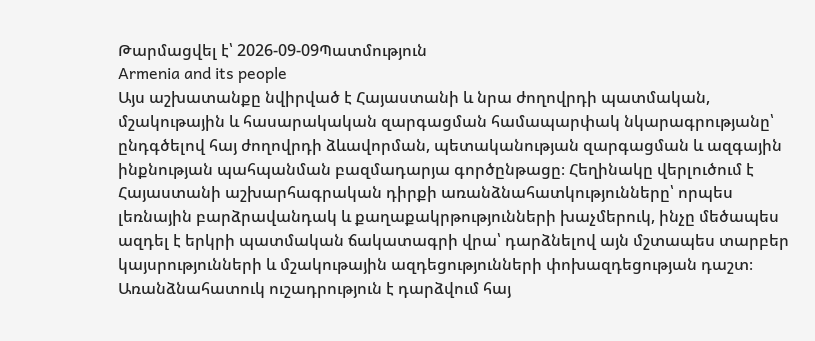Թարմացվել է՝ 2026-09-09Պատմություն
Armenia and its people
Այս աշխատանքը նվիրված է Հայաստանի և նրա ժողովրդի պատմական, մշակութային և հասարակական զարգացման համապարփակ նկարագրությանը՝ ընդգծելով հայ ժողովրդի ձևավորման, պետականության զարգացման և ազգային ինքնության պահպանման բազմադարյա գործընթացը։ Հեղինակը վերլուծում է Հայաստանի աշխարհագրական դիրքի առանձնահատկությունները՝ որպես լեռնային բարձրավանդակ և քաղաքակրթությունների խաչմերուկ, ինչը մեծապես ազդել է երկրի պատմական ճակատագրի վրա՝ դարձնելով այն մշտապես տարբեր կայսրությունների և մշակութային ազդեցությունների փոխազդեցության դաշտ։ Առանձնահատուկ ուշադրություն է դարձվում հայ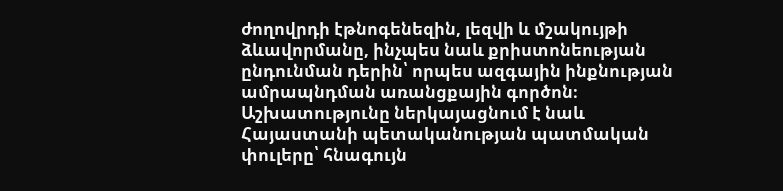ժողովրդի էթնոգենեզին, լեզվի և մշակույթի ձևավորմանը, ինչպես նաև քրիստոնեության ընդունման դերին՝ որպես ազգային ինքնության ամրապնդման առանցքային գործոն։ Աշխատությունը ներկայացնում է նաև Հայաստանի պետականության պատմական փուլերը՝ հնագույն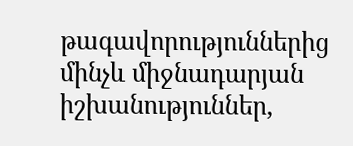թագավորություններից մինչև միջնադարյան իշխանություններ,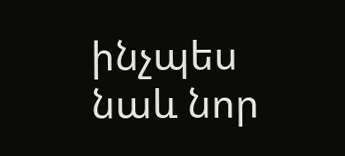ինչպես նաև նոր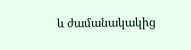և ժամանակակից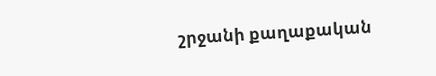շրջանի քաղաքական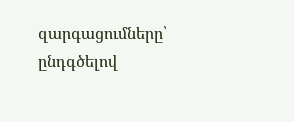զարգացումները՝ ընդգծելով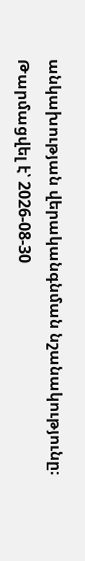անկախության վերականգնման նշանակությունը։
Թարմացվել է՝ 2026-08-30